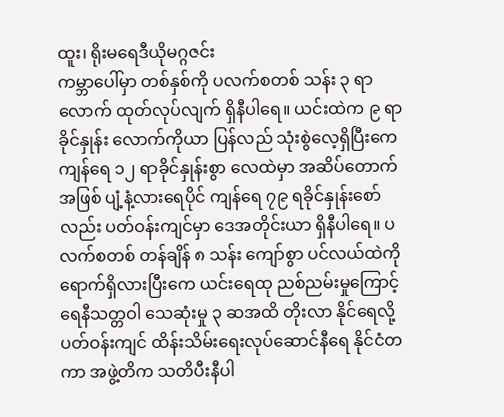ထူး၊ ရိုးမရေဒီယိုမဂ္ဂဇင်း
ကမ္ဘာပေါ်မှာ တစ်နှစ်ကို ပလက်စတစ် သန်း ၃ ရာလောက် ထုတ်လုပ်လျက် ရှိနီပါရေ။ ယင်းထဲက ၉ ရာခိုင်နှုန်း လောက်ကိုယာ ပြန်လည် သုံးစွဲလေ့ရှိပြီးကေ ကျန်ရေ ၁၂ ရာခိုင်နှုန်းစွာ လေထဲမှာ အဆိပ်တောက် အဖြစ် ပျံ့နံ့လားရေပိုင် ကျန်ရေ ၇၉ ရခိုင်နှုန်းစော်လည်း ပတ်ဝန်းကျင်မှာ ဒေအတိုင်းယာ ရှိနီပါရေ။ ပလက်စတစ် တန်ချိန် ၈ သန်း ကျော်စွာ ပင်လယ်ထဲကို ရောက်ရှိလားပြီးကေ ယင်းရေထု ညစ်ညမ်းမှုကြောင့် ရေနီသတ္တဝါ သေဆုံးမှု ၃ ဆအထိ တိုးလာ နိုင်ရေလို့ ပတ်ဝန်းကျင် ထိန်းသိမ်းရေးလုပ်ဆောင်နီရေ နိုင်ငံတကာ အဖွဲ့တိက သတိပီးနီပါ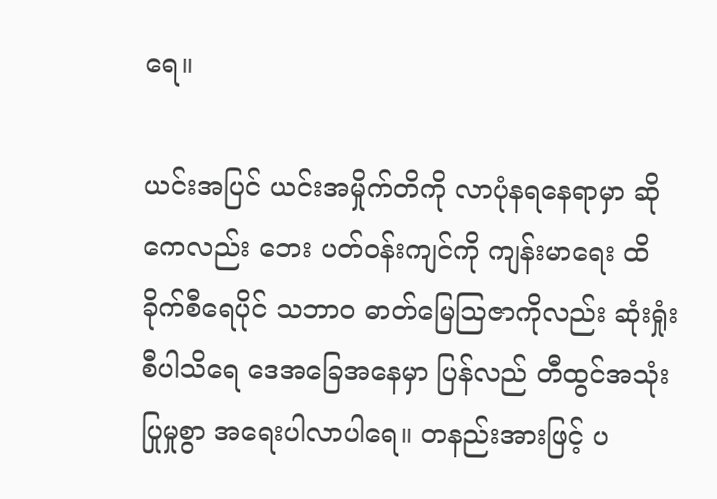ရေ။

ယင်းအပြင် ယင်းအမှိုက်တိကို လာပုံနရနေရာမှာ ဆိုကေလည်း ဘေး ပတ်ဝန်းကျင်ကို ကျန်းမာရေး ထိခိုက်စီရေပိုင် သဘာဝ ဓာတ်မြေသြဇာကိုလည်း ဆုံးရှုံးစီပါသိရေ ဒေအခြေအနေမှာ ပြန်လည် တီထွင်အသုံးပြုမှုစွာ အရေးပါလာပါရေ။ တနည်းအားဖြင့် ပ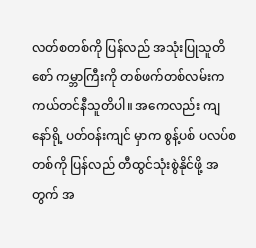လတ်စတစ်ကို ပြန်လည် အသုံးပြုသူတိစော် ကမ္ဘာကြီးကို တစ်ဖက်တစ်လမ်းက ကယ်တင်နီသူတိပါ။ အကေလည်း ကျနော်ရို့ ပတ်ဝန်းကျင် မှာက စွန့်ပစ် ပလပ်စတစ်ကို ပြန်လည် တီထွင်သုံးစွဲနိုင်ဖို့ အတွက် အ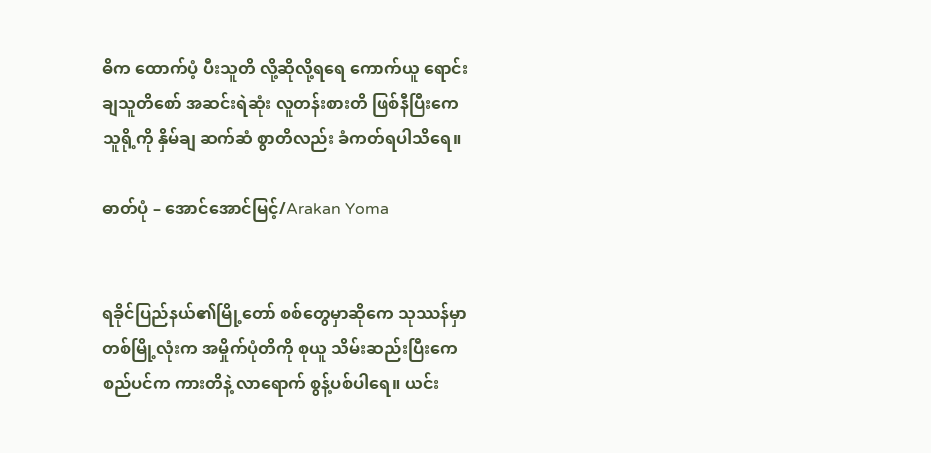ဓိက ထောက်ပံ့ ပီးသူတိ လို့ဆိုလို့ရရေ ကောက်ယူ ရောင်းချသူတိစော် အဆင်းရဲဆုံး လူတန်းစားတိ ဖြစ်နီပြီးကေ သူရို့ကို နှိမ်ချ ဆက်ဆံ စွာတိလည်း ခံကတ်ရပါသိရေ။

ဓာတ်ပုံ – အောင်အောင်မြင့်/Arakan Yoma


ရခိုင်ပြည်နယ်၏မြို့တော် စစ်တွေမှာဆိုကေ သုဿန်မှာ တစ်မြို့လုံးက အမှိုက်ပုံတိကို စုယူ သိမ်းဆည်းပြီးကေ စည်ပင်က ကားတိနဲ့ လာရောက် စွန့်ပစ်ပါရေ။ ယင်း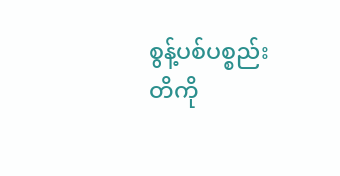စွန့်ပစ်ပစ္စည်းတိကို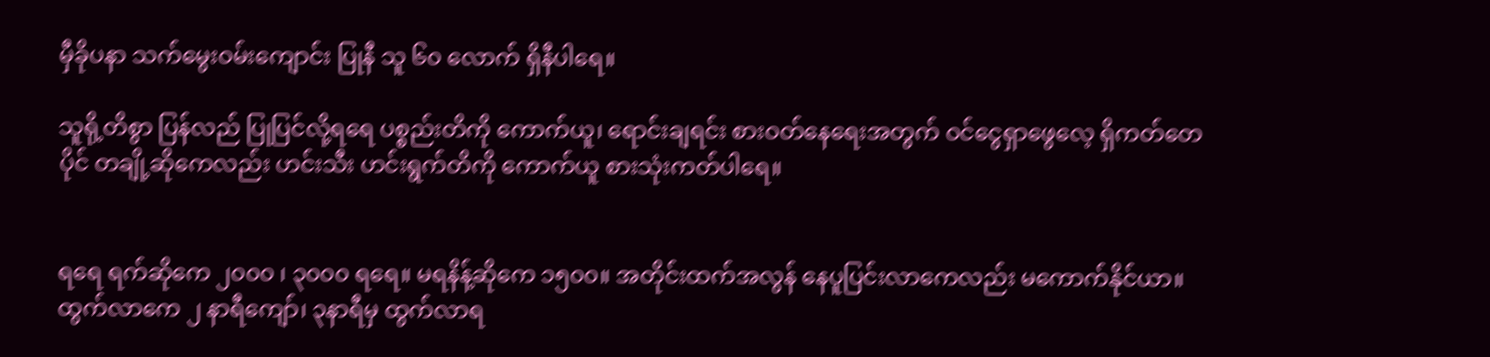မှီခိုပနာ သက်မွေးဝမ်းကျောင်း ပြုနီ သူ ၆၀ လောက် ရှိနီပါရေ။

သူရို့တိစွာ ပြန်လည် ပြုပြင်လို့ရရေ ပစ္စည်းတိကို ကောက်ယူ၊ ရောင်းချရင်း စားဝတ်နေရေးအတွက် ဝင်ငွေရှာဖွေလေ့ ရှိကတ်တေပိုင် တချို့ဆိုကေလည်း ဟင်းသီး ဟင်းရွက်တိကို ကောက်ယူ စားသုံးကတ်ပါရေ။


ရရေ ရက်ဆိုကေ ၂၀၀၀ ၊ ၃၀၀၀ ရရေ။ မရနိန့်ဆိုကေ ၁၅၀၀။ အတိုင်းထက်အလွန် နေပူပြင်းလာကေလည်း မကောက်နိုင်ယာ။ ထွက်လာကေ ၂ နာရီကျော်၊ ၃နာရီမှ ထွက်လာရ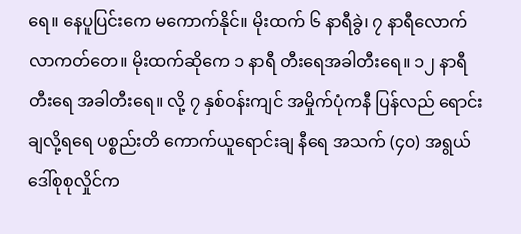ရေ။ နေပူပြင်းကေ မကောက်နိုင်။ မိုးထက် ၆ နာရီခွဲ၊ ၇ နာရီလောက် လာကတ်တေ။ မိုးထက်ဆိုကေ ၁ နာရီ တီးရေအခါတီးရေ။ ၁၂ နာရီ တီးရေ အခါတီးရေ။ လို့ ၇ နှစ်ဝန်းကျင် အမှိုက်ပုံကနီ ပြန်လည် ရောင်းချလို့ရရေ ပစ္စည်းတိ ကောက်ယူရောင်းချ နီရေ အသက် (၄၀) အရွယ် ဒေါ်စုစုလှိုင်က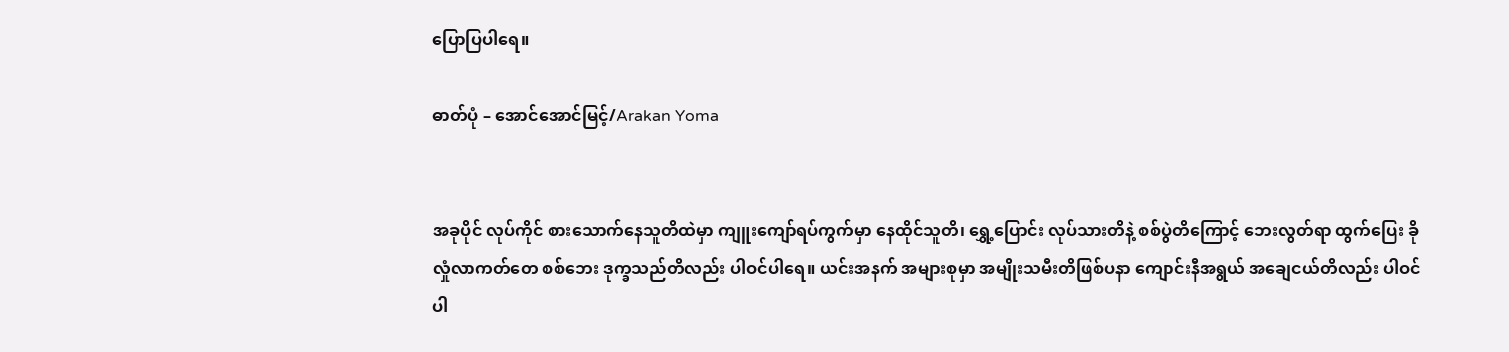ပြောပြပါရေ။

ဓာတ်ပုံ – အောင်အောင်မြင့်/Arakan Yoma


အခုပိုင် လုပ်ကိုင် စားသောက်နေသူတိထဲမှာ ကျူးကျော်ရပ်ကွက်မှာ နေထိုင်သူတိ၊ ရွှေ့ပြောင်း လုပ်သားတိနဲ့ စစ်ပွဲတိကြောင့် ဘေးလွတ်ရာ ထွက်ပြေး ခိုလှုံလာကတ်တေ စစ်ဘေး ဒုက္ခသည်တိလည်း ပါဝင်ပါရေ။ ယင်းအနက် အများစုမှာ အမျိုးသမီးတိဖြစ်ပနာ ကျောင်းနီအရွယ် အချေငယ်တိလည်း ပါဝင်ပါ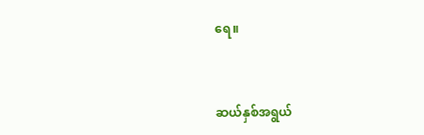ရေ။


ဆယ်နှစ်အရွယ်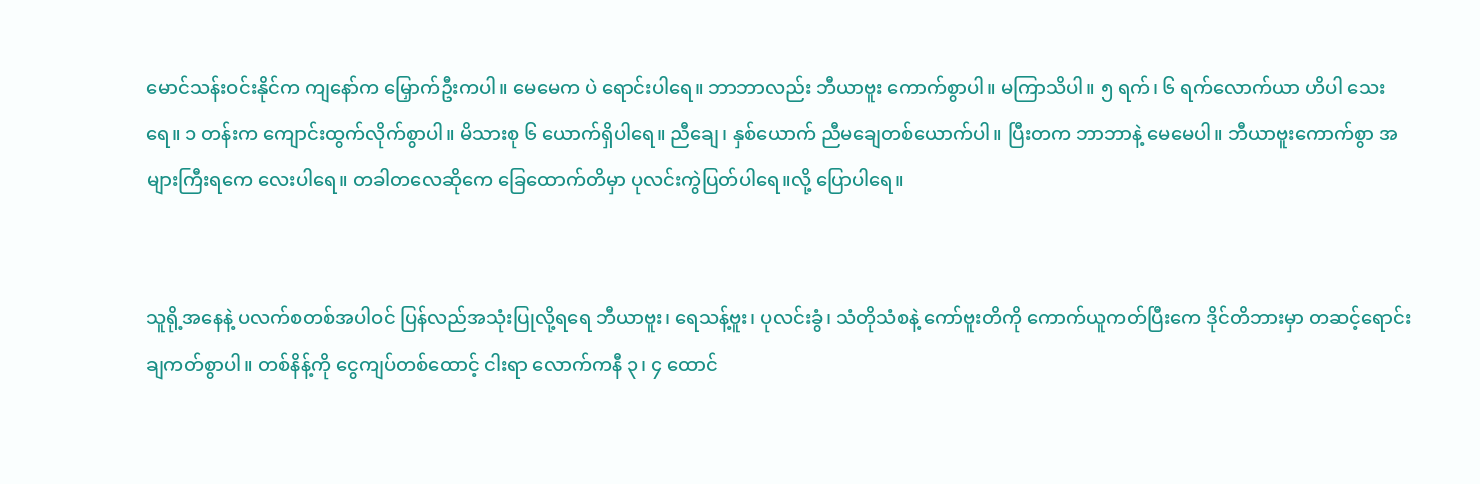မောင်သန်းဝင်းနိုင်က ကျနော်က မြှောက်ဦးကပါ။ မေမေက ပဲ ရောင်းပါရေ။ ဘာဘာလည်း ဘီယာဗူး ကောက်စွာပါ။ မကြာသိပါ။ ၅ ရက်၊ ၆ ရက်လောက်ယာ ဟိပါ သေးရေ။ ၁ တန်းက ကျောင်းထွက်လိုက်စွာပါ။ မိသားစု ၆ ယောက်ရှိပါရေ။ ညီချေ၊ နှစ်ယောက် ညီမချေတစ်ယောက်ပါ။ ပြီးတက ဘာဘာနဲ့ မေမေပါ။ ဘီယာဗူးကောက်စွာ အများကြီးရကေ လေးပါရေ။ တခါတလေဆိုကေ ခြေထောက်တိမှာ ပုလင်းကွဲပြတ်ပါရေ။လို့ ပြောပါရေ။


သူရို့အနေနဲ့ ပလက်စတစ်အပါဝင် ပြန်လည်အသုံးပြုလို့ရရေ ဘီယာဗူး၊ ရေသန့်ဗူး၊ ပုလင်းခွံ၊ သံတိုသံစနဲ့ ကော်ဗူးတိကို ကောက်ယူကတ်ပြီးကေ ဒိုင်တိဘားမှာ တဆင့်ရောင်းချကတ်စွာပါ။ တစ်နိန့်ကို ငွေကျပ်တစ်ထောင့် ငါးရာ လောက်ကနီ ၃၊ ၄ ထောင်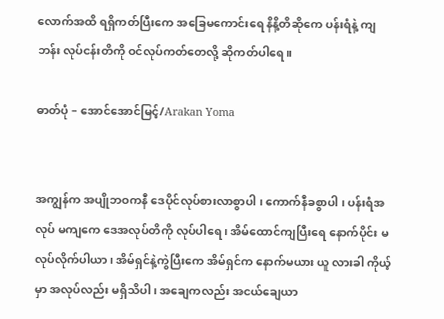လောက်အထိ ရရှိကတ်ပြီးကေ အခြေမကောင်းရေ နိနိ့တိဆိုကေ ပန်းရံနဲ့ ကျဘန်း လုပ်ငန်းတိကို ဝင်လုပ်ကတ်တေလို့ ဆိုကတ်ပါရေ။

ဓာတ်ပုံ – အောင်အောင်မြင့်/Arakan Yoma


အကျွန်က အပျိုဘဝကနီ ဒေပိုင်လုပ်စားလာစွာပါ ၊ ကောက်နီခစွာပါ ၊ ပန်းရံအလုပ် မကျကေ ဒေအလုပ်တိကို လုပ်ပါရေ ၊ အိမ်ထောင်ကျပြီးရေ နောက်ပိုင်း မလုပ်လိုက်ပါယာ ၊ အိမ်ရှင်နဲ့ကွဲပြီးကေ အိမ်ရှင်က နောက်မယား ယူ လားခါ ကိုယ့်မှာ အလုပ်လည်း မရှိသိပါ ၊ အချေကလည်း အငယ်ချေယာ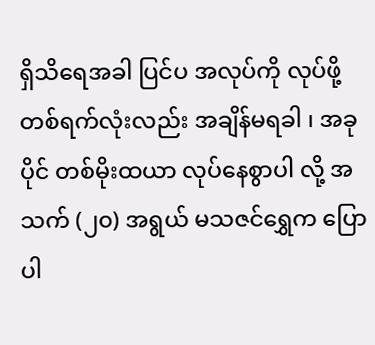ရှိသိရေအခါ ပြင်ပ အလုပ်ကို လုပ်ဖို့ တစ်ရက်လုံးလည်း အချိန်မရခါ ၊ အခုပိုင် တစ်မိုးထယာ လုပ်နေစွာပါ လို့ အသက် (၂၀) အရွယ် မသဇင်ရွှေက ပြောပါ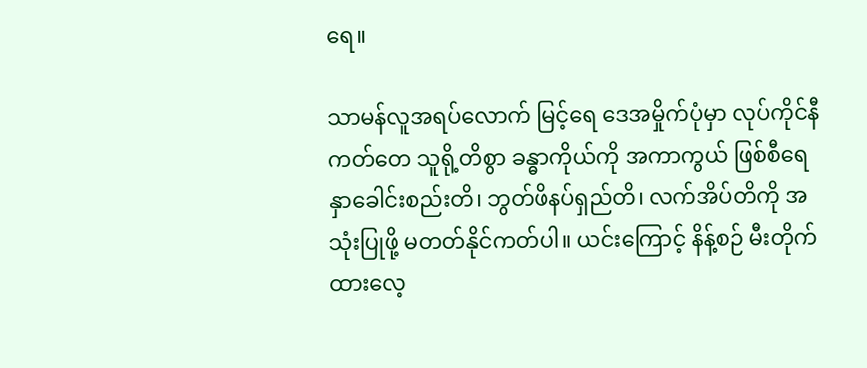ရေ။

သာမန်လူအရပ်လောက် မြင့်ရေ ဒေအမှိုက်ပုံမှာ လုပ်ကိုင်နီကတ်တေ သူရို့တိစွာ ခန္ဓာကိုယ်ကို အကာကွယ် ဖြစ်စီရေ နှာခေါင်းစည်းတိ၊ ဘွတ်ဖိနပ်ရှည်တိ၊ လက်အိပ်တိကို အသုံးပြုဖို့ မတတ်နိုင်ကတ်ပါ။ ယင်းကြောင့် နိန့်စဉ် မီးတိုက်ထားလေ့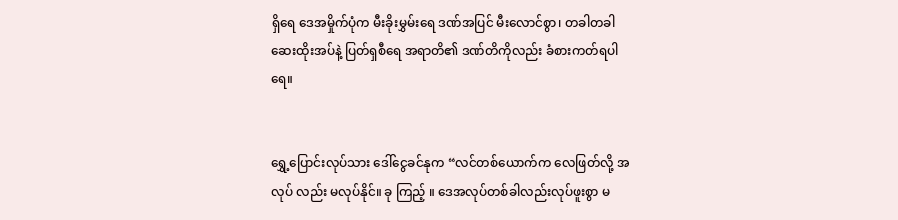ရှိရေ ဒေအမှိုက်ပုံက မီးခိုးမွှမ်းရေ ဒဏ်အပြင် မီးလောင်စွာ၊ တခါတခါ ဆေးထိုးအပ်နဲ့ ပြတ်ရှစီရေ အရာတိ၏ ဒဏ်တိကိုလည်း ခံစားကတ်ရပါရေ။


ရွှေ့ပြောင်းလုပ်သား ဒေါ်ငွေခင်နုက “လင်တစ်ယောက်က လေဖြတ်လို့ အလုပ် လည်း မလုပ်နိုင်။ ခု ကြည့် ။ ဒေအလုပ်တစ်ခါလည်းလုပ်ဖူးစွာ မ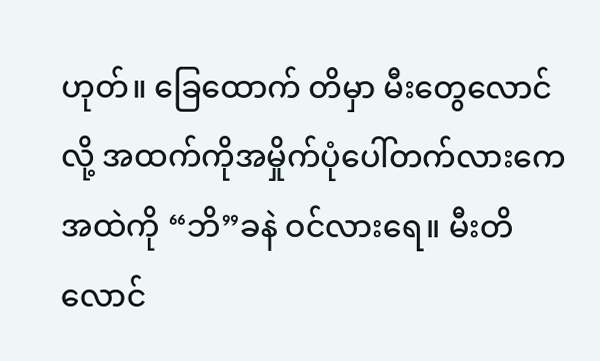ဟုတ်။ ခြေထောက် တိမှာ မီးတွေလောင်လို့ အထက်ကိုအမှိုက်ပုံပေါ်တက်လားကေ အထဲကို “ဘိ”ခနဲ ဝင်လားရေ။ မီးတိ လောင်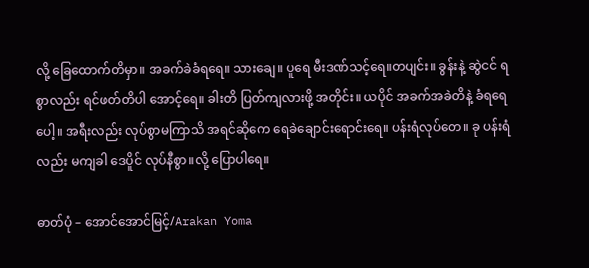လို့ ခြေထောက်တိမှာ။ အခက်ခဲခံရရေ။ သားချေ။ ပူရေ မီးဒဏ်သင့်ရေ။တပျင်း။ ခွန်းနဲ့ ဆွဲငင် ရစွာလည်း ရင်ဖတ်တိပါ အောင့်ရေ။ ခါးတိ ပြတ်ကျလားဖို့ အတိုင်း။ ယပိုင် အခက်အခဲတိနဲ့ ခံရရေပေါ့။ အရီးလည်း လုပ်စွာမကြာသိ အရင်ဆိုကေ ရေခဲချောင်းရောင်းရေ။ ပန်းရံလုပ်တေ။ ခု ပန်းရံလည်း မကျခါ ဒေပိူင် လုပ်နီစွာ။လို့ ပြောပါရေ။

ဓာတ်ပုံ – အောင်အောင်မြင့်/Arakan Yoma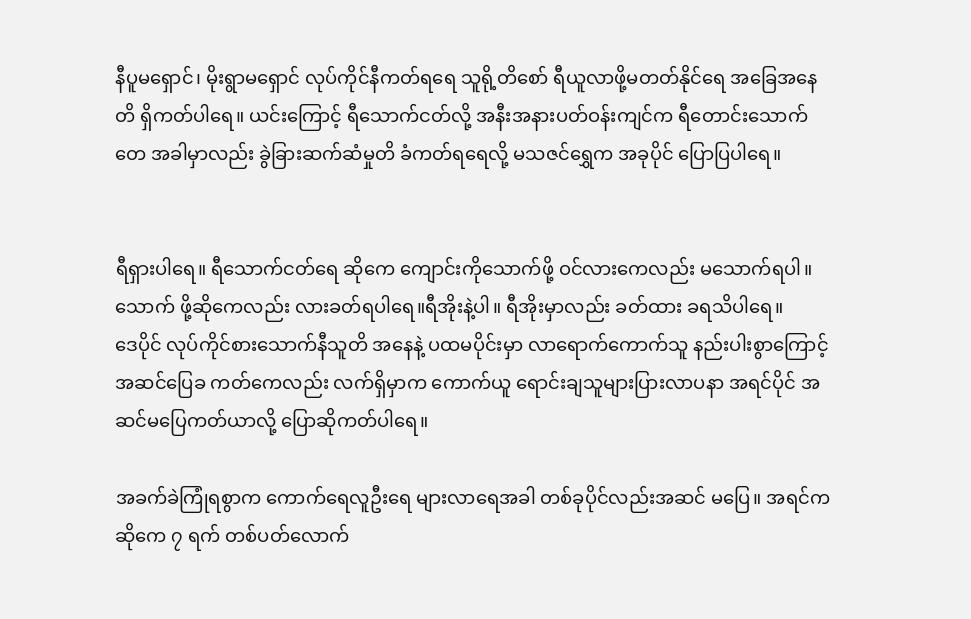နီပူမရှောင်၊ မိုးရွာမရှောင် လုပ်ကိုင်နီကတ်ရရေ သူရို့တိစော် ရီယူလာဖို့မတတ်နိုင်ရေ အခြေအနေတိ ရှိကတ်ပါရေ။ ယင်းကြောင့် ရီသောက်ငတ်လို့ အနီးအနားပတ်ဝန်းကျင်က ရီတောင်းသောက်တေ အခါမှာလည်း ခွဲခြားဆက်ဆံမှုတိ ခံကတ်ရရေလို့ မသဇင်ရွှေက အခုပိုင် ပြောပြပါရေ။


ရီရှားပါရေ။ ရီသောက်ငတ်ရေ ဆိုကေ ကျောင်းကိုသောက်ဖို့ ဝင်လားကေလည်း မသောက်ရပါ။ သောက် ဖို့ဆိုကေလည်း လားခတ်ရပါရေ။ရီအိုးနဲ့ပါ။ ရီအိုးမှာလည်း ခတ်ထား ခရသိပါရေ။
ဒေပိုင် လုပ်ကိုင်စားသောက်နီသူတိ အနေနဲ့ ပထမပိုင်းမှာ လာရောက်ကောက်သူ နည်းပါးစွာကြောင့် အဆင်ပြေခ ကတ်ကေလည်း လက်ရှိမှာက ကောက်ယူ ရောင်းချသူများပြားလာပနာ အရင်ပိုင် အဆင်မပြေကတ်ယာလို့ ပြောဆိုကတ်ပါရေ။

အခက်ခဲကြုံရစွာက ကောက်ရေလူဦးရေ များလာရေအခါ တစ်ခုပိုင်လည်းအဆင် မပြေ။ အရင်ကဆိုကေ ၇ ရက် တစ်ပတ်လောက်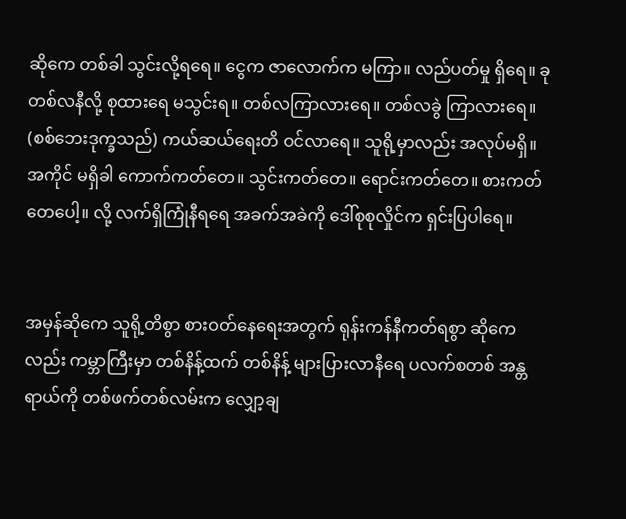ဆိုကေ တစ်ခါ သွင်းလို့ရရေ။ ငွေက ဇာလောက်က မကြာ။ လည်ပတ်မှု ရှိရေ။ ခု တစ်လနီလို့ စုထားရေ မသွင်းရ။ တစ်လကြာလားရေ။ တစ်လခွဲ ကြာလားရေ။ (စစ်ဘေးဒုက္ခသည်) ကယ်ဆယ်ရေးတိ ဝင်လာရေ။ သူရို့မှာလည်း အလုပ်မရှိ။ အကိုင် မရှိခါ ကောက်ကတ်တေ။ သွင်းကတ်တေ။ ရောင်းကတ်တေ။ စားကတ်တေပေါ့။ လို့ လက်ရှိကြုံနီရရေ အခက်အခဲကို ဒေါ်စုစုလှိုင်က ရှင်းပြပါရေ။


အမှန်ဆိုကေ သူရို့တိစွာ စားဝတ်နေရေးအတွက် ရုန်းကန်နီကတ်ရစွာ ဆိုကေလည်း ကမ္ဘာကြီးမှာ တစ်နိန့်ထက် တစ်နိန့် များပြားလာနီရေ ပလက်စတစ် အန္တရာယ်ကို တစ်ဖက်တစ်လမ်းက လျှော့ချ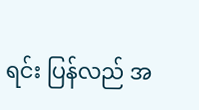ရင်း ပြန်လည် အ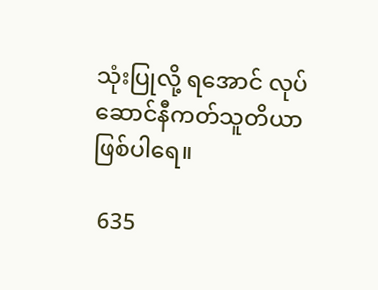သုံးပြုလို့ ရအောင် လုပ်ဆောင်နီကတ်သူတိယာ ဖြစ်ပါရေ။

 635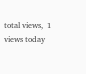total views,  1 views today